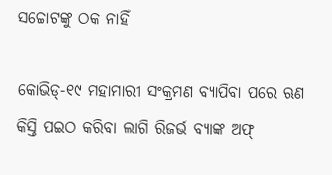ସଚ୍ଚୋଟଙ୍କୁ ଠକ ନାହିଁ

କୋଭିଡ୍‌-୧୯ ମହାମାରୀ ସଂକ୍ରମଣ ବ୍ୟାପିବା ପରେ ଋଣ କିସ୍ତି ପଇଠ କରିବା ଲାଗି ରିଜର୍ଭ ବ୍ୟାଙ୍କ ଅଫ୍‌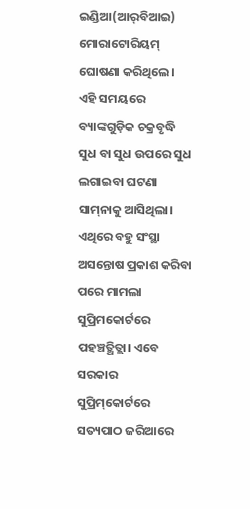ଇଣ୍ଡିଆ(ଆର୍‌ବିଆଇ) ମୋରାଟୋରିୟମ୍‌ ଘୋଷଣା କରିଥିଲେ। ଏହି ସମୟରେ ବ୍ୟାଙ୍କଗୁଡ଼ିକ ଚକ୍ରବୃଦ୍ଧି ସୁଧ ବା ସୁଧ ଉପରେ ସୁଧ ଲଗାଇବା ଘଟଣା ସାମ୍‌ନାକୁ ଆସିଥିଲା। ଏଥିରେ ବହୁ ସଂସ୍ଥା ଅସନ୍ତୋଷ ପ୍ରକାଶ କରିବା ପରେ ମାମଲା ସୁପ୍ରିମକୋର୍ଟରେ ପହଞ୍ଚତ୍ଥିତ୍ଲା। ଏବେ ସରକାର ସୁପ୍ରିମ୍‌କୋର୍ଟରେ ସତ୍ୟପାଠ ଜରିଆରେ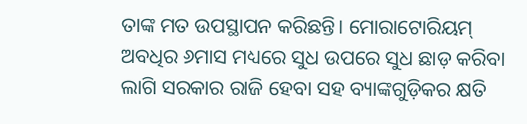ତାଙ୍କ ମତ ଉପସ୍ଥାପନ କରିଛନ୍ତି। ମୋରାଟୋରିୟମ୍‌ ଅବଧିର ୬ମାସ ମଧ୍ୟରେ ସୁଧ ଉପରେ ସୁଧ ଛାଡ଼ କରିବା ଲାଗି ସରକାର ରାଜି ହେବା ସହ ବ୍ୟାଙ୍କଗୁଡ଼ିକର କ୍ଷତି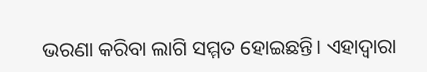ଭରଣା କରିବା ଲାଗି ସମ୍ମତ ହୋଇଛନ୍ତି। ଏହାଦ୍ୱାରା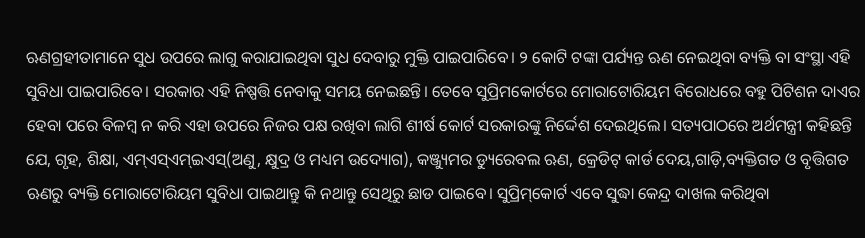ଋଣଗ୍ରହୀତାମାନେ ସୁଧ ଉପରେ ଲାଗୁ କରାଯାଇଥିବା ସୁଧ ଦେବାରୁ ମୁକ୍ତି ପାଇପାରିବେ। ୨ କୋଟି ଟଙ୍କା ପର୍ଯ୍ୟନ୍ତ ଋଣ ନେଇଥିବା ବ୍ୟକ୍ତି ବା ସଂସ୍ଥା ଏହି ସୁବିଧା ପାଇପାରିବେ। ସରକାର ଏହି ନିଷ୍ପତ୍ତି ନେବାକୁ ସମୟ ନେଇଛନ୍ତି। ତେବେ ସୁପ୍ରିମକୋର୍ଟରେ ମୋରାଟୋରିୟମ ବିରୋଧରେ ବହୁ ପିଟିଶନ ଦାଏର ହେବା ପରେ ବିଳମ୍ବ ନ କରି ଏହା ଉପରେ ନିଜର ପକ୍ଷ ରଖିବା ଲାଗି ଶୀର୍ଷ କୋର୍ଟ ସରକାରଙ୍କୁ ନିର୍ଦ୍ଦେଶ ଦେଇଥିଲେ। ସତ୍ୟପାଠରେ ଅର୍ଥମନ୍ତ୍ରୀ କହିଛନ୍ତି ଯେ, ଗୃହ, ଶିକ୍ଷା, ଏମ୍‌ଏସ୍‌ଏମ୍‌ଇଏସ୍‌(ଅଣୁ, କ୍ଷୁଦ୍ର ଓ ମଧ୍ୟମ ଉଦ୍ୟୋଗ), କଞ୍ଜ୍ୟୁମର ଡ୍ୟୁରେବଲ ଋଣ, କ୍ରେଡିଟ୍‌ କାର୍ଡ ଦେୟ,ଗାଡ଼ି,ବ୍ୟକ୍ତିଗତ ଓ ବୃତ୍ତିଗତ ଋଣରୁ ବ୍ୟକ୍ତି ମୋରାଟୋରିୟମ ସୁବିଧା ପାଇଥାନ୍ତୁ କି ନଥାନ୍ତୁ ସେଥିରୁ ଛାଡ ପାଇବେ। ସୁପ୍ରିମ୍‌କୋର୍ଟ ଏବେ ସୁଦ୍ଧା କେନ୍ଦ୍ର ଦାଖଲ କରିଥିବା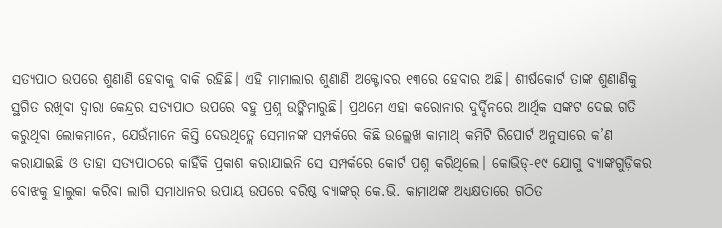ସତ୍ୟପାଠ ଉପରେ ଶୁଣାଣି ହେବାକୁ ବାକି ରହିଛି। ଏହି ମାମାଲାର ଶୁଣାଣି ଅକ୍ଟୋବର ୧୩ରେ ହେବାର ଅଛି। ଶୀର୍ଷକୋର୍ଟ ତାଙ୍କ ଶୁଣାଣିକୁ ସ୍ଥଗିତ ରଖିବା ଦ୍ୱାରା କେନ୍ଦ୍ରର ସତ୍ୟପାଠ ଉପରେ ବହୁ ପ୍ରଶ୍ନ ଉଙ୍କିମାରୁଛି। ପ୍ରଥମେ ଏହା କରୋନାର ଦୁର୍ଦ୍ଦିନରେ ଆର୍ଥିକ ସଙ୍କଟ ଦେଇ ଗତି କରୁଥିବା ଲୋକମାନେ, ଯେଉଁମାନେ କିସ୍ତି ଦେଉଥିତ୍ଲେ ସେମାନଙ୍କ ସମ୍ପର୍କରେ କିଛି ଉଲ୍ଲେଖ କାମାଥ୍‌ କମିଟି ରିପୋର୍ଟ ଅନୁସାରେ କ’ଣ କରାଯାଇଛି ଓ ତାହା ସତ୍ୟପାଠରେ କାହିଁକି ପ୍ରକାଶ କରାଯାଇନି ସେ ସମ୍ପର୍କରେ କୋର୍ଟ ପଶ୍ନ କରିଥିଲେ। କୋଭିଡ୍‌-୧୯ ଯୋଗୁ ବ୍ୟାଙ୍କଗୁଡ଼ିକର ବୋଝକୁ ହାଲୁକା କରିବା ଲାଗି ସମାଧାନର ଉପାୟ ଉପରେ ବରିଷ୍ଠ ବ୍ୟାଙ୍କର୍‌ କେ.ଭି. କାମାଥଙ୍କ ଅଧ୍ୟକ୍ଷତାରେ ଗଠିତ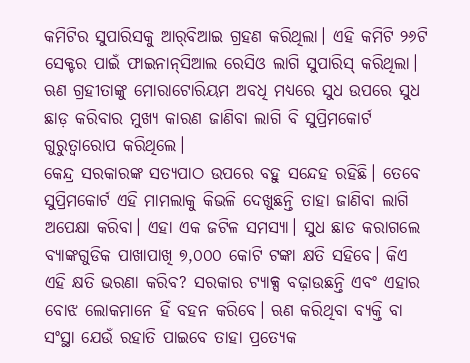କମିଟିର ସୁପାରିସକୁ ଆର୍‌ବିଆଇ ଗ୍ରହଣ କରିଥିଲା। ଏହି କମିଟି ୨୬ଟି ସେକ୍ଟର ପାଇଁ ଫାଇନାନ୍‌ସିଆଲ ରେସିଓ ଲାଗି ସୁପାରିସ୍‌ କରିଥିଲା। ଋଣ ଗ୍ରହୀତାଙ୍କୁ ମୋରାଟୋରିୟମ ଅବଧି ମଧ୍ୟରେ ସୁଧ ଉପରେ ସୁଧ ଛାଡ଼ କରିବାର ମୁଖ୍ୟ କାରଣ ଜାଣିବା ଲାଗି ବି ସୁପ୍ରିମକୋର୍ଟ ଗୁରୁତ୍ୱାରୋପ କରିଥିଲେ।
କେନ୍ଦ୍ର ସରକାରଙ୍କ ସତ୍ୟପାଠ ଉପରେ ବହୁ ସନ୍ଦେହ ରହିଛି। ତେବେ ସୁପ୍ରିମକୋର୍ଟ ଏହି ମାମଲାକୁ କିଭଳି ଦେଖୁଛନ୍ତି ତାହା ଜାଣିବା ଲାଗି ଅପେକ୍ଷା କରିବା। ଏହା ଏକ ଜଟିଳ ସମସ୍ୟା। ସୁଧ ଛାଡ କରାଗଲେ ବ୍ୟାଙ୍କଗୁଡିକ ପାଖାପାଖି ୭,୦୦୦ କୋଟି ଟଙ୍କା କ୍ଷତି ସହିବେ। କିଏ ଏହି କ୍ଷତି ଭରଣା କରିବ? ସରକାର ଟ୍ୟାକ୍ସ ବଢ଼ାଉଛନ୍ତି ଏବଂ ଏହାର ବୋଝ ଲୋକମାନେ ହିଁ ବହନ କରିବେ। ଋଣ କରିଥିବା ବ୍ୟକ୍ତି ବା ସଂସ୍ଥା ଯେଉଁ ରହାତି ପାଇବେ ତାହା ପ୍ରତ୍ୟେକ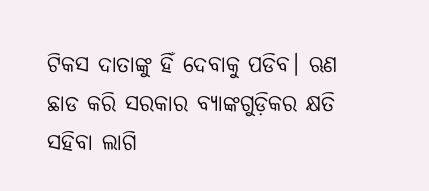ଟିକସ ଦାତାଙ୍କୁ ହିଁ ଦେବାକୁ ପଡିବ। ଋଣ ଛାଡ କରି ସରକାର ବ୍ୟାଙ୍କଗୁଡ଼ିକର କ୍ଷତି ସହିବା ଲାଗି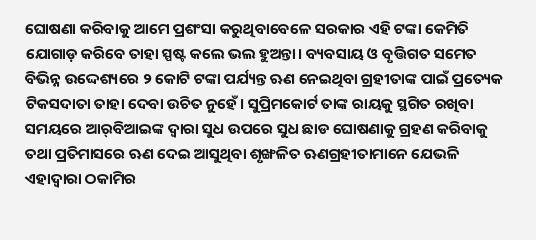ଘୋଷଣା କରିବାକୁ ଆମେ ପ୍ରଶଂସା କରୁଥିବାବେଳେ ସରକାର ଏହି ଟଙ୍କା କେମିତି ଯୋଗାଡ଼ କରିବେ ତାହା ସ୍ପଷ୍ଟ କଲେ ଭଲ ହୁଅନ୍ତା। ବ୍ୟବସାୟ ଓ ବୃତ୍ତିଗତ ସମେତ ବିଭିନ୍ନ ଉଦ୍ଦେଶ୍ୟରେ ୨ କୋଟି ଟଙ୍କା ପର୍ଯ୍ୟନ୍ତ ଋଣ ନେଇଥିବା ଗ୍ରହୀତାଙ୍କ ପାଇଁ ପ୍ରତ୍ୟେକ ଟିକସଦାତା ତାହା ଦେବା ଉଚିତ ନୁହେଁ। ସୁପ୍ରିମକୋର୍ଟ ତାଙ୍କ ରାୟକୁ ସ୍ଥଗିତ ରଖିବା ସମୟରେ ଆର୍‌ବିଆଇଙ୍କ ଦ୍ୱାରା ସୁଧ ଉପରେ ସୁଧ ଛାଡ ଘୋଷଣାକୁ ଗ୍ରହଣ କରିବାକୁ ତଥା ପ୍ରତିମାସରେ ଋଣ ଦେଇ ଆସୁଥିବା ଶୃଙ୍ଖଳିତ ଋଣଗ୍ରହୀତାମାନେ ଯେଭଳି ଏହାଦ୍ୱାରା ଠକାମିର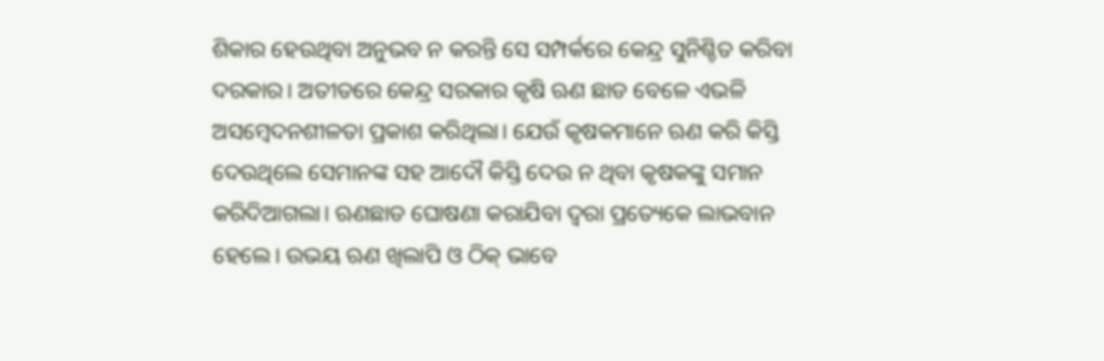ଶିକାର ହେଉଥିବା ଅନୁଭବ ନ କରନ୍ତି ସେ ସମ୍ପର୍କରେ କେନ୍ଦ୍ର ସୁନିଶ୍ଚିତ କରିବା ଦରକାର। ଅତୀତରେ କେନ୍ଦ୍ର ସରକାର କୃଷି ଋଣ ଛାଡ ବେଳେ ଏଭଳି ଅସମ୍ବେଦନଶୀଳତା ପ୍ରକାଶ କରିଥିଲା। ଯେଉଁ କୃଷକମାନେ ଋଣ କରି କିସ୍ତି ଦେଉଥିଲେ ସେମାନଙ୍କ ସହ ଆଦୌ କିସ୍ତି ଦେଉ ନ ଥିବା କୃଷକଙ୍କୁ ସମାନ କରିଦିଆଗଲା। ଋଣଛାଡ ଘୋଷଣା କରାଯିବା ଦ୍ୱରା ପ୍ରତ୍ୟେକେ ଲାଭବାନ ହେଲେ। ଉଭୟ ଋଣ ଖିଲାପି ଓ ଠିକ୍‌ ଭାବେ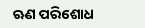ଋଣ ପରିଶୋଧ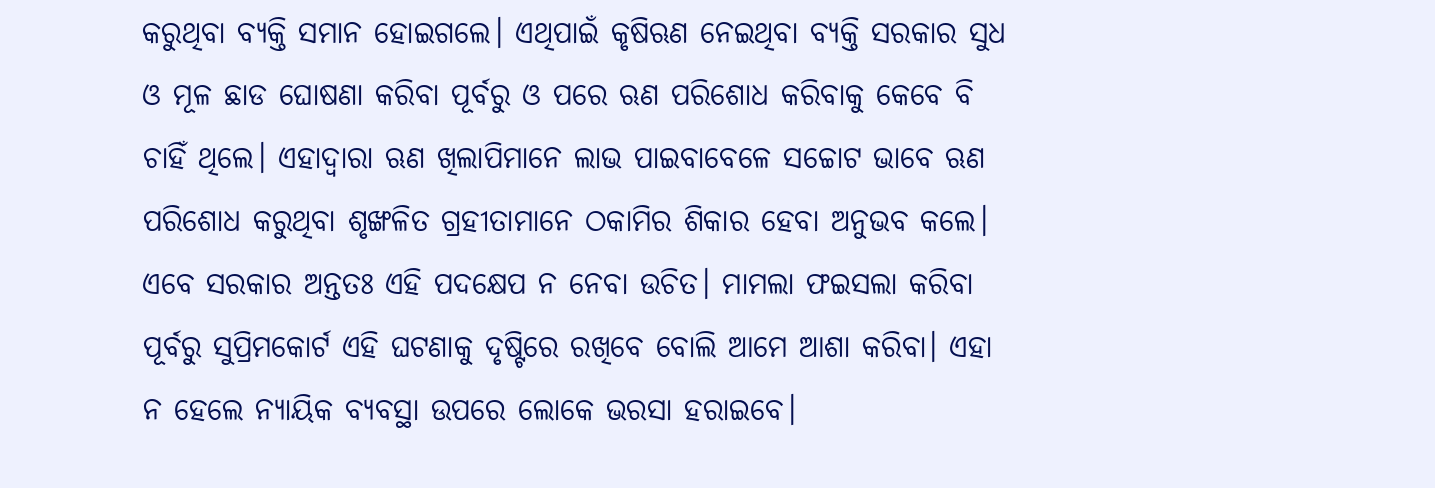କରୁଥିବା ବ୍ୟକ୍ତି ସମାନ ହୋଇଗଲେ। ଏଥିପାଇଁ କୃଷିଋଣ ନେଇଥିବା ବ୍ୟକ୍ତି ସରକାର ସୁଧ ଓ ମୂଳ ଛାଡ ଘୋଷଣା କରିବା ପୂର୍ବରୁ ଓ ପରେ ଋଣ ପରିଶୋଧ କରିବାକୁ କେବେ ବି ଚାହିଁ ଥିଲେ। ଏହାଦ୍ୱାରା ଋଣ ଖିଲାପିମାନେ ଲାଭ ପାଇବାବେଳେ ସଚ୍ଚୋଟ ଭାବେ ଋଣ ପରିଶୋଧ କରୁଥିବା ଶୃଙ୍ଖଳିତ ଗ୍ରହୀତାମାନେ ଠକାମିର ଶିକାର ହେବା ଅନୁଭବ କଲେ। ଏବେ ସରକାର ଅନ୍ତତଃ ଏହି ପଦକ୍ଷେପ ନ ନେବା ଉଚିତ। ମାମଲା ଫଇସଲା କରିବା ପୂର୍ବରୁ ସୁପ୍ରିମକୋର୍ଟ ଏହି ଘଟଣାକୁ ଦୃଷ୍ଟିରେ ରଖିବେ ବୋଲି ଆମେ ଆଶା କରିବା। ଏହା ନ ହେଲେ ନ୍ୟାୟିକ ବ୍ୟବସ୍ଥା ଉପରେ ଲୋକେ ଭରସା ହରାଇବେ।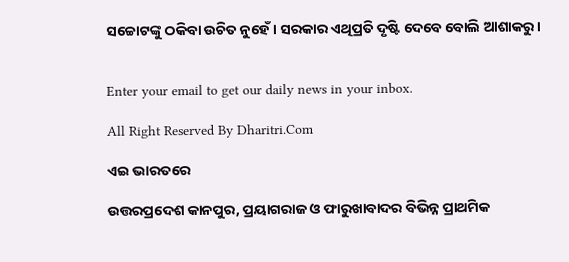ସଚ୍ଚୋଟଙ୍କୁ ଠକିବା ଉଚିତ ନୁହେଁ। ସରକାର ଏଥିପ୍ରତି ଦୃଷ୍ଟି ଦେବେ ବୋଲି ଆଶାକରୁ।


Enter your email to get our daily news in your inbox.

All Right Reserved By Dharitri.Com

ଏଇ ଭାରତରେ

ଉତ୍ତରପ୍ରଦେଶ କାନପୁର, ପ୍ରୟାଗରାଜ ଓ ଫାରୁଖାବାଦର ବିଭିନ୍ନ ପ୍ରାଥମିକ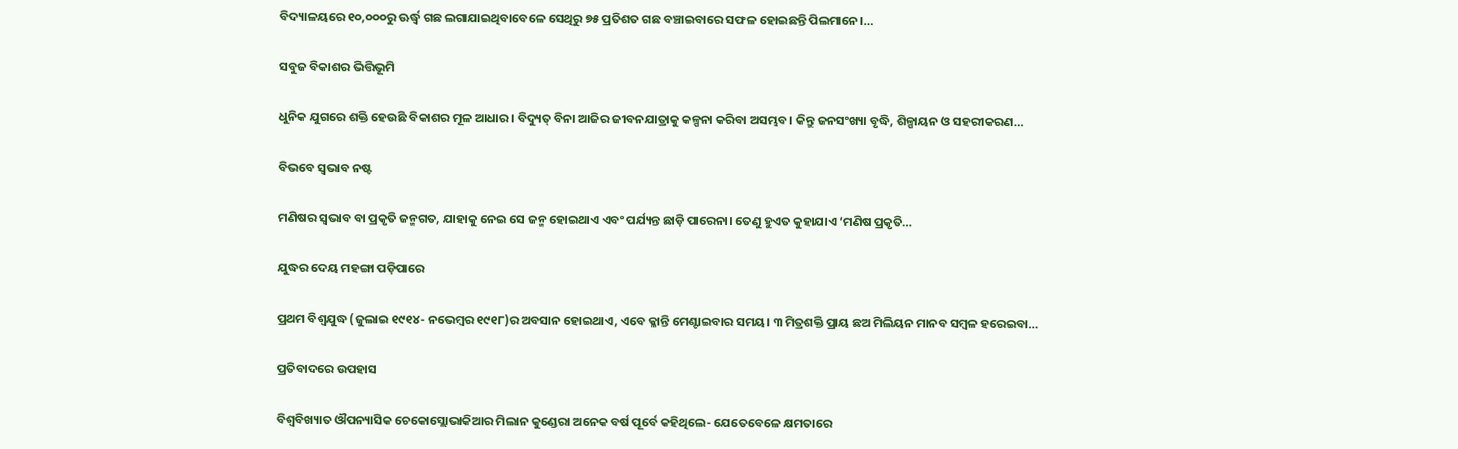ବିଦ୍ୟାଳୟରେ ୧୦,୦୦୦ରୁ ଊର୍ଦ୍ଧ୍ୱ ଗଛ ଲଗାଯାଇଥିବାବେଳେ ସେଥିରୁ ୭୫ ପ୍ରତିଶତ ଗଛ ବଞ୍ଚାଇବାରେ ସଫଳ ହୋଇଛନ୍ତି ପିଲମାନେ।…

ସବୁଜ ବିକାଶର ଭିତ୍ତିଭୂମି

ଧୁନିକ ଯୁଗରେ ଶକ୍ତି ହେଉଛି ବିକାଶର ମୂଳ ଆଧାର। ବିଦ୍ୟୁତ୍‌ ବିନା ଆଜିର ଜୀବନଯାତ୍ରାକୁ କଳ୍ପନା କରିବା ଅସମ୍ଭବ। କିନ୍ତୁ ଜନସଂଖ୍ୟା ବୃଦ୍ଧି, ଶିଳ୍ପାୟନ ଓ ସହରୀକରଣ…

ବିଭବେ ସ୍ବଭାବ ନଷ୍ଟ

ମଣିଷର ସ୍ବଭାବ ବା ପ୍ରକୃତି ଜନ୍ମଗତ, ଯାହାକୁ ନେଇ ସେ ଜନ୍ମ ହୋଇଥାଏ ଏବଂ ପର୍ଯ୍ୟନ୍ତ ଛାଡ଼ି ପାରେନା। ତେଣୁ ହୁଏତ କୁହାଯାଏ ‘ମଣିଷ ପ୍ରକୃତି…

ଯୁଦ୍ଧର ଦେୟ ମହଙ୍ଗା ପଡ଼ିପାରେ

ପ୍ରଥମ ବିଶ୍ୱଯୁଦ୍ଧ (ଜୁଲାଇ ୧୯୧୪- ନଭେମ୍ବର ୧୯୧୮)ର ଅବସାନ ହୋଇଥାଏ, ଏବେ କ୍ଳାନ୍ତି ମେଣ୍ଟାଇବାର ସମୟ। ୩ ମିତ୍ରଶକ୍ତି ପ୍ରାୟ ଛଅ ମିଲିୟନ ମାନବ ସମ୍ବଳ ହରେଇବା…

ପ୍ରତିବାଦରେ ଉପହାସ

ବିଶ୍ୱବିଖ୍ୟାତ ଔପନ୍ୟାସିକ ଚେକୋସ୍ଲୋଭାକିଆର ମିଲାନ କୁଣ୍ଡେରା ଅନେକ ବର୍ଷ ପୂର୍ବେ କହିଥିଲେ- ଯେତେବେଳେ କ୍ଷମତାରେ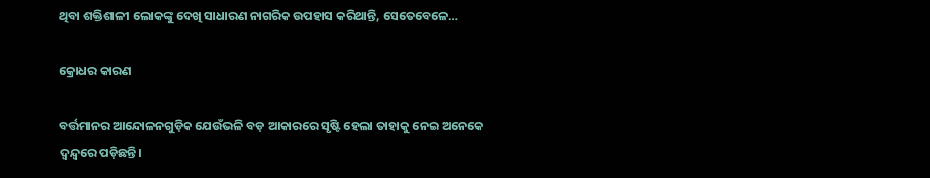ଥିବା ଶକ୍ତିଶାଳୀ ଲୋକଙ୍କୁ ଦେଖି ସାଧାରଣ ନାଗରିକ ଉପହାସ କରିଥାନ୍ତି, ସେତେବେଳେ…

କ୍ରୋଧର କାରଣ

ବର୍ତ୍ତମାନର ଆନ୍ଦୋଳନଗୁଡ଼ିକ ଯେଉଁଭଳି ବଡ଼ ଆକାରରେ ସୃଷ୍ଟି ହେଲା ତାହାକୁ ନେଇ ଅନେକେ ଦ୍ୱନ୍ଦ୍ୱରେ ପଡ଼ିଛନ୍ତି।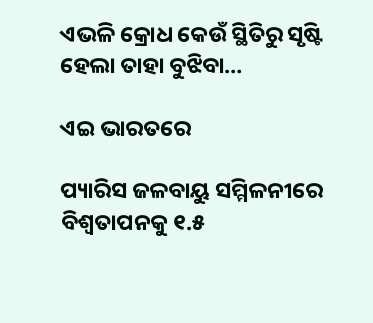ଏଭଳି କ୍ରୋଧ କେଉଁ ସ୍ଥିତିରୁ ସୃଷ୍ଟି ହେଲା ତାହା ବୁଝିବା…

ଏଇ ଭାରତରେ

ପ୍ୟାରିସ ଜଳବାୟୁ ସମ୍ମିଳନୀରେ ବିଶ୍ୱତାପନକୁ ୧.୫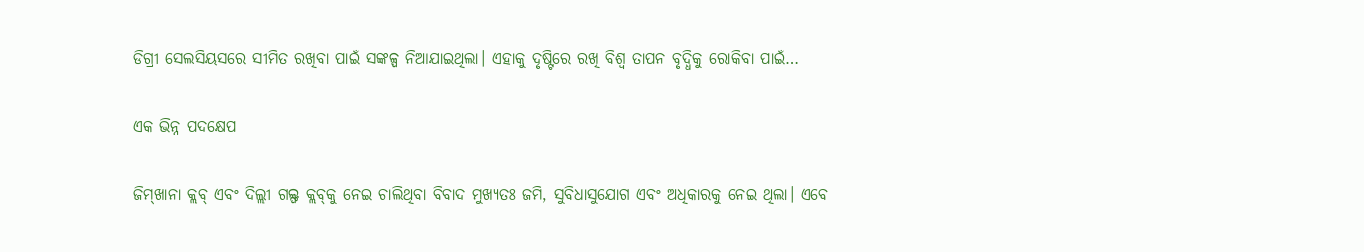ଡିଗ୍ରୀ ସେଲସିୟସରେ ସୀମିତ ରଖିବା ପାଇଁ ସଙ୍କଳ୍ପ ନିଆଯାଇଥିଲା। ଏହାକୁ ଦୃଷ୍ଟିରେ ରଖି ବିଶ୍ୱ ତାପନ ବୃଦ୍ଧିକୁ ରୋକିବା ପାଇଁ…

ଏକ ଭିନ୍ନ ପଦକ୍ଷେପ

ଜିମ୍‌ଖାନା କ୍ଲବ୍‌ ଏବଂ ଦିଲ୍ଲୀ ଗଲ୍ଫ କ୍ଲବ୍‌କୁ ନେଇ ଚାଲିଥିବା ବିବାଦ ମୁଖ୍ୟତଃ ଜମି, ସୁବିଧାସୁଯୋଗ ଏବଂ ଅଧିକାରକୁ ନେଇ ଥିଲା। ଏବେ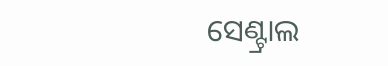ସେଣ୍ଟ୍ରାଲ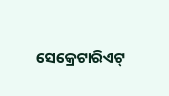ସେକ୍ରେଟାରିଏଟ୍‌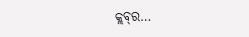କ୍ଲବ୍‌ର…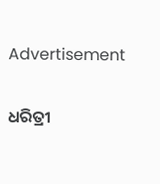Advertisement

ଧରିତ୍ରୀ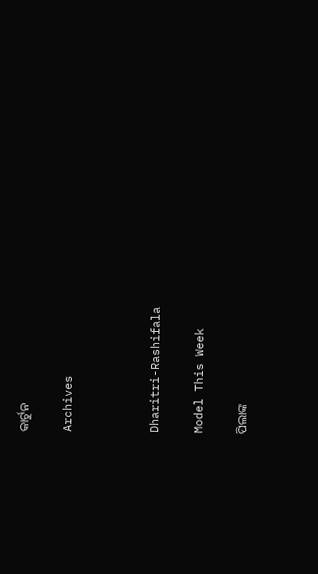କାର୍ଟୁନ

Archives



Dharitri-Rashifala

Model This Week

ପିଲାଙ୍କ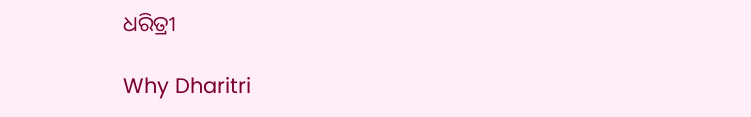ଧରିତ୍ରୀ

Why Dharitri